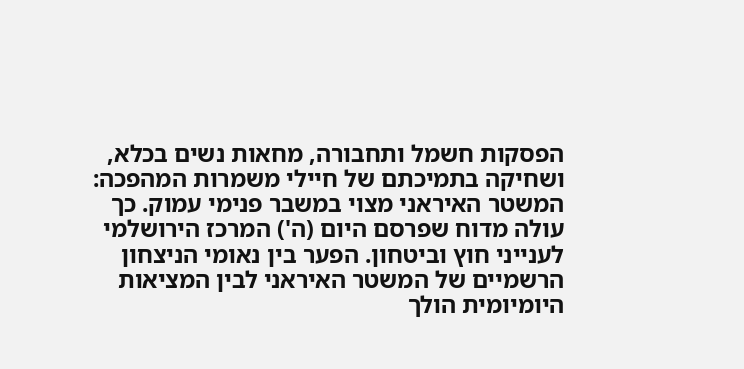הפסקות חשמל ותחבורה, מחאות נשים בכלא, ושחיקה בתמיכתם של חיילי משמרות המהפכה: המשטר האיראני מצוי במשבר פנימי עמוק. כך עולה מדוח שפרסם היום (ה') המרכז הירושלמי לענייני חוץ וביטחון. הפער בין נאומי הניצחון הרשמיים של המשטר האיראני לבין המציאות היומיומית הולך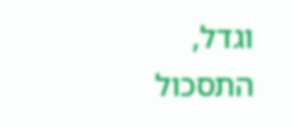וגדל, התסכול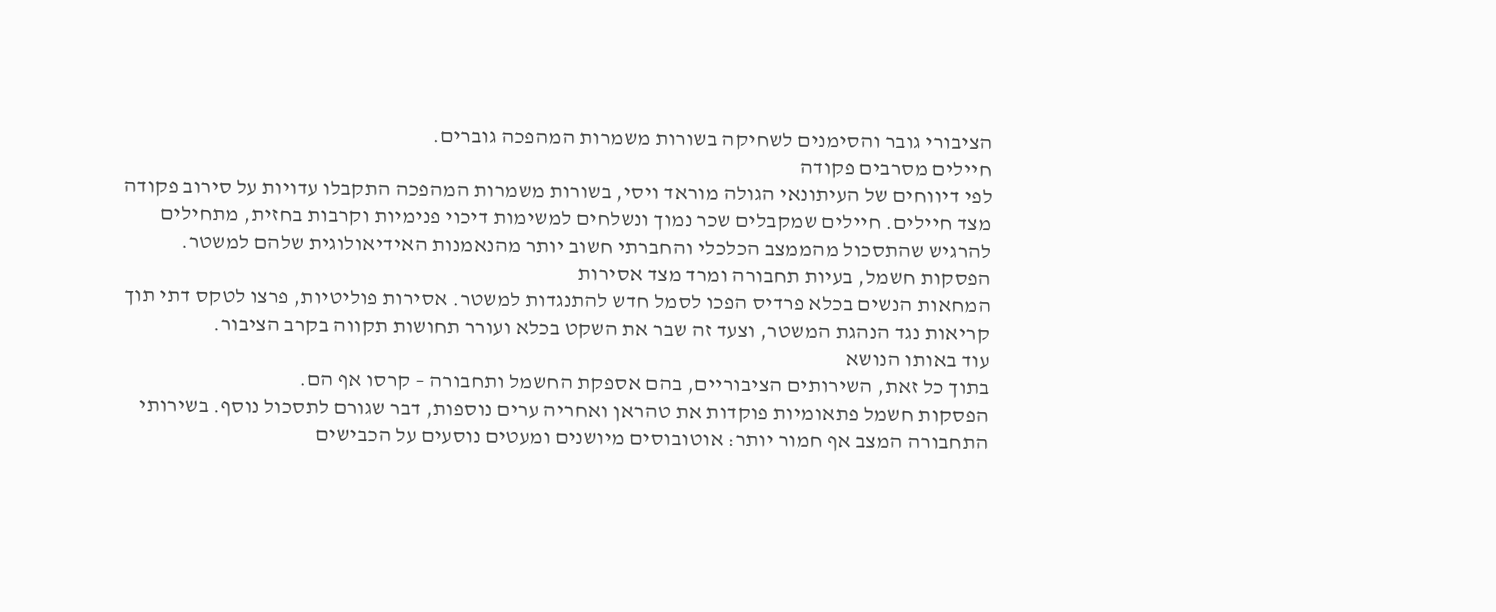הציבורי גובר והסימנים לשחיקה בשורות משמרות המהפכה גוברים.
חיילים מסרבים פקודה
לפי דיווחים של העיתונאי הגולה מוראד ויסי, בשורות משמרות המהפכה התקבלו עדויות על סירוב פקודה מצד חיילים. חיילים שמקבלים שכר נמוך ונשלחים למשימות דיכוי פנימיות וקרבות בחזית, מתחילים להרגיש שהתסכול מהממצב הכלכלי והחברתי חשוב יותר מהנאמנות האידיאולוגית שלהם למשטר.
הפסקות חשמל, בעיות תחבורה ומרד מצד אסירות
המחאות הנשים בכלא פרדיס הפכו לסמל חדש להתנגדות למשטר. אסירות פוליטיות, פרצו לטקס דתי תוך קריאות נגד הנהגת המשטר, וצעד זה שבר את השקט בכלא ועורר תחושות תקווה בקרב הציבור.
עוד באותו הנושא
בתוך כל זאת, השירותים הציבוריים, בהם אספקת החשמל ותחבורה – קרסו אף הם.
הפסקות חשמל פתאומיות פוקדות את טהראן ואחריה ערים נוספות, דבר שגורם לתסכול נוסף. בשירותי התחבורה המצב אף חמור יותר: אוטובוסים מיושנים ומעטים נוסעים על הכבישים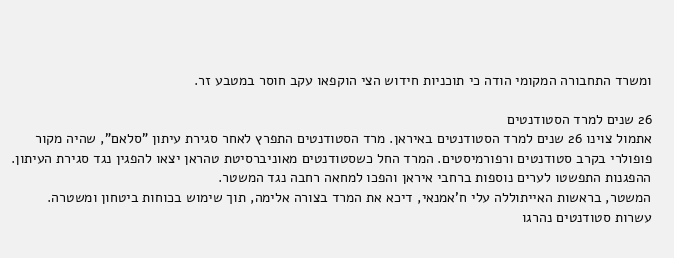ומשרד התחבורה המקומי הודה כי תוכניות חידוש הצי הוקפאו עקב חוסר במטבע זר.

26 שנים למרד הסטודנטים
אתמול צוינו 26 שנים למרד הסטודנטים באיראן. מרד הסטודנטים התפרץ לאחר סגירת עיתון "סלאם", שהיה מקור פופולרי בקרב סטודנטים ורפורמיסטים. המרד החל כשסטודנטים מאוניברסיטת טהראן יצאו להפגין נגד סגירת העיתון. ההפגנות התפשטו לערים נוספות ברחבי איראן והפכו למחאה רחבה נגד המשטר.
המשטר, בראשות האייתוללה עלי ח'אמנאי, דיכא את המרד בצורה אלימה, תוך שימוש בכוחות ביטחון ומשטרה. עשרות סטודנטים נהרגו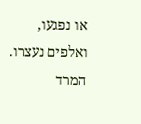או נפגעו, ואלפים נעצרו. המרד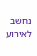נחשב לאירוע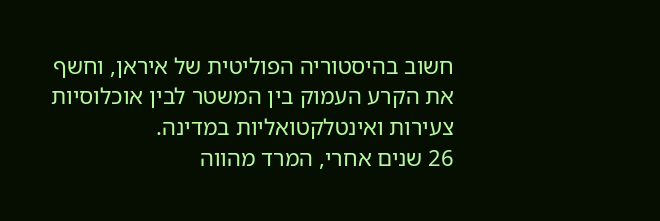חשוב בהיסטוריה הפוליטית של איראן, וחשף את הקרע העמוק בין המשטר לבין אוכלוסיות צעירות ואינטלקטואליות במדינה.
26 שנים אחרי, המרד מהווה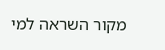מקור השראה למי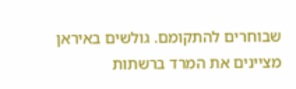שבוחרים להתקומם. גולשים באיראן מציינים את המרד ברשתות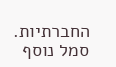החברתיות. סמל נוסף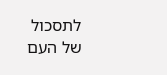לתסכול של העם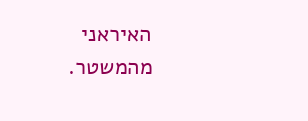האיראני מהמשטר.